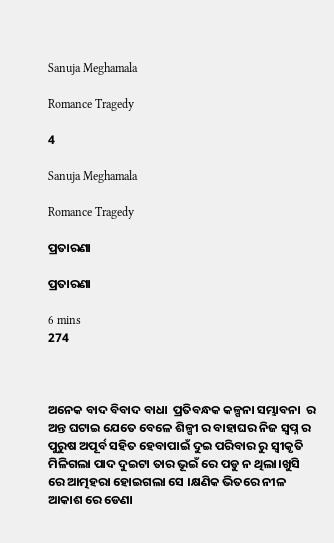Sanuja Meghamala

Romance Tragedy

4

Sanuja Meghamala

Romance Tragedy

ପ୍ରତାରଣା

ପ୍ରତାରଣା

6 mins
274



ଅନେକ ବାଦ ବିବାଦ ବାଧା  ପ୍ରତିବନ୍ଧକ କଳ୍ପନା ସମ୍ଭାବନା  ର ଅନ୍ତ ଘଟାଇ ଯେତେ ବେଳେ ଶିଳ୍ପୀ ର ବାହାଘର ନିଜ ସ୍ଵପ୍ନ ର ପୁରୁଷ ଅପୂର୍ବ ସହିତ ହେବାପାଇଁ ଦୁଇ ପରିବାର ରୁ ସ୍ଵୀକୃତି ମିଳିଗଲା ପାଦ ଦୁଇଟା ତାର ଭୂଇଁ ରେ ପଡୁ ନ ଥିଲା।ଖୁସି ରେ ଆତ୍ମହରା ହୋଇଗଲା ସେ ।କ୍ଷଣିକ ଭିତରେ ନୀଳ ଆକାଶ ରେ ଡେଣା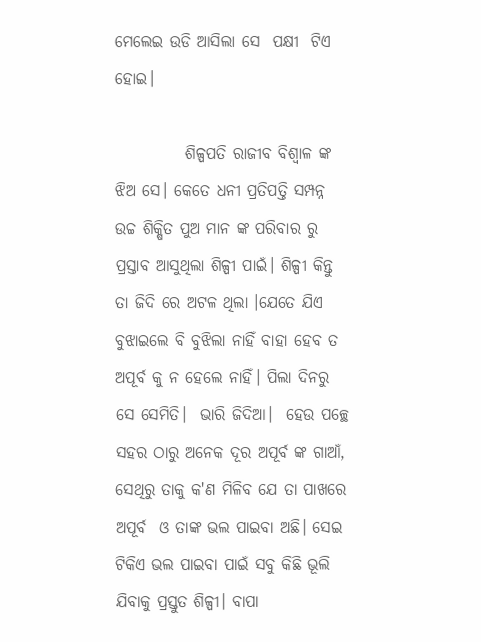ମେଲେଇ ଉଡି ଆସିଲା ସେ  ପକ୍ଷୀ  ଟିଏ ହୋଇ।

           ଶିଳ୍ପପତି ରାଜୀବ ବିଶ୍ଵାଳ ଙ୍କ  ଝିଅ ସେ। କେତେ ଧନୀ ପ୍ରତିପତ୍ତି ସମ୍ପନ୍ନ ଉଚ୍ଚ ଶିକ୍ଷିତ ପୁଅ ମାନ ଙ୍କ ପରିବାର ରୁ ପ୍ରସ୍ତାବ ଆସୁଥିଲା ଶିଳ୍ପୀ ପାଇଁ। ଶିଳ୍ପୀ କିନ୍ତୁ ତା ଜିଦି ରେ ଅଟଳ ଥିଲା ।ଯେତେ ଯିଏ ବୁଝାଇଲେ ବି ବୁଝିଲା ନାହିଁ ବାହା ହେବ ତ ଅପୂର୍ବ କୁ ନ ହେଲେ ନାହିଁ। ପିଲା ଦିନରୁ ସେ ସେମିତି।  ଭାରି ଜିଦିଆ।  ହେଉ ପଚ୍ଛେ ସହର ଠାରୁ ଅନେକ ଦୂର ଅପୂର୍ବ ଙ୍କ ଗାଆଁ, ସେଥିରୁ ତାକୁ କ'ଣ ମିଳିବ ଯେ ତା ପାଖରେ ଅପୂର୍ବ  ଓ ତାଙ୍କ ଭଲ ପାଇବା ଅଛି। ସେଇ ଟିକିଏ ଭଲ ପାଇବା ପାଇଁ ସବୁ କିଛି ଭୂଲି ଯିବାକୁ ପ୍ରସ୍ତୁତ ଶିଳ୍ପୀ। ବାପା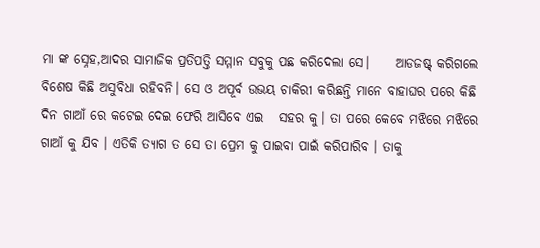ମା ଙ୍କ ସ୍ନେହ,ଆଦର ସାମାଜିକ ପ୍ରତିପତ୍ତି ସମ୍ମାନ ସବୁକୁ ପଛ କରିଦେଲା ସେ।     ଆଡଜଷ୍ଟ୍ କରିଗଲେ ବିଶେଷ କିଛି ଅସୁବିଧା ରହିବନି। ସେ ଓ ଅପୂର୍ବ ଉଭୟ ଚାକିରୀ କରିଛନ୍ତି ମାନେ ବାହାଘର ପରେ କିଛି ଦିନ ଗାଆଁ ରେ କଟେଇ ଦେଇ ଫେରି ଆସିବେ ଏଇ   ସହର କୁ। ତା ପରେ କେବେ ମଝିରେ ମଝିରେ ଗାଆଁ କୁ ଯିବ । ଏତିକି ତ୍ୟାଗ ତ ସେ ତା ପ୍ରେମ କୁ ପାଇବା ପାଇଁ କରିପାରିବ । ତାକୁ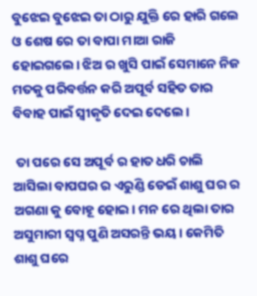ବୁଝେଇ ବୁଝେଇ ତା ଠାରୁ ଯୁକ୍ତି ରେ ହାରି ଗଲେ ଓ ଶେଷ ରେ ତା ବାପା ମାଆ ରାଜି ହୋଇଗଲେ। ଝିଅ ର ଖୁସି ପାଇଁ ସେମାନେ ନିଜ ମତକୁ ପରିବର୍ତ୍ତନ କରି ଅପୂର୍ବ ସହିତ ତାର ବିବାହ ପାଇଁ ସ୍ଵୀକୃତି ଦେଇ ଦେଲେ।

 ତା ପରେ ସେ ଅପୂର୍ବ ର ହାତ ଧରି ଚାଲି ଆସିଲା ବାପଘର ର ଏରୁଣ୍ଡି ଡେଇଁ ଶାଶୁ ଘର ର ଅଗଣା କୁ ବୋହୂ ହୋଇ। ମନ ରେ ଥିଲା ତାର ଅସୁମାରୀ ସ୍ଵପ୍ନ ପୁଣି ଅସରନ୍ତି ଭୟ। କେମିତି ଶାଶୁ ଘରେ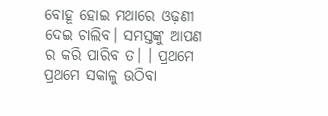ବୋହୂ ହୋଇ ମଥାରେ ଓଢ଼ଣୀ ଦେଇ ଚାଲିବ। ସମସ୍ତଙ୍କୁ ଆପଣ ର କରି ପାରିବ ତ। । ପ୍ରଥମେ ପ୍ରଥମେ ସକାଳୁ ଉଠିବା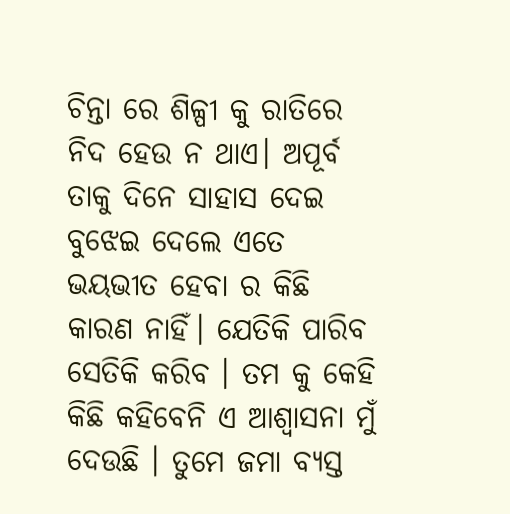ଚିନ୍ତା ରେ ଶିଳ୍ପୀ କୁ ରାତିରେ ନିଦ ହେଉ ନ ଥାଏ। ଅପୂର୍ବ ତାକୁ ଦିନେ ସାହାସ ଦେଇ ବୁଝେଇ ଦେଲେ ଏତେ ଭୟଭୀତ ହେବା ର କିଛି କାରଣ ନାହିଁ। ଯେତିକି ପାରିବ ସେତିକି କରିବ । ତମ କୁ କେହି କିଛି କହିବେନି ଏ ଆଶ୍ୱାସନା ମୁଁ ଦେଉଛି । ତୁମେ ଜମା ବ୍ୟସ୍ତ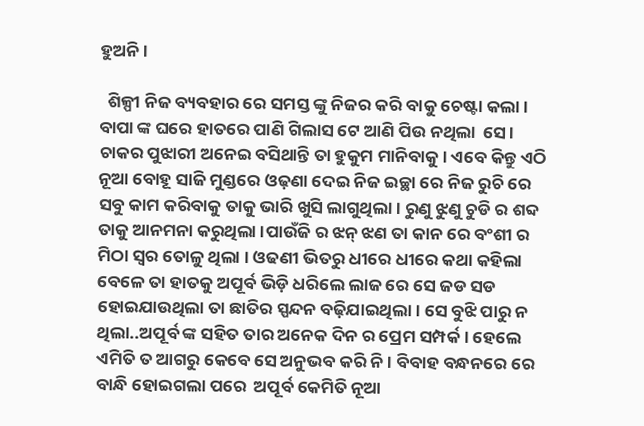ହୁଅନି।

  ଶିଳ୍ପୀ ନିଜ ବ୍ୟବହାର ରେ ସମସ୍ତ ଙ୍କୁ ନିଜର କରି ବାକୁ ଚେଷ୍ଟା କଲା । ବାପା ଙ୍କ ଘରେ ହାତରେ ପାଣି ଗିଲାସ ଟେ ଆଣି ପିଉ ନଥିଲା  ସେ । ଚାକର ପୁଝାରୀ ଅନେଇ ବସିଥାନ୍ତି ତା ହୁକୁମ ମାନିବାକୁ। ଏବେ କିନ୍ତୁ ଏଠି ନୂଆ ବୋହୂ ସାଜି ମୁଣ୍ଡରେ ଓଢ଼ଣା ଦେଇ ନିଜ ଇଚ୍ଛା ରେ ନିଜ ରୁଚି ରେ ସବୁ କାମ କରିବାକୁ ତାକୁ ଭାରି ଖୁସି ଲାଗୁଥିଲା। ରୁଣୁ ଝୁଣୁ ଚୁଡି ର ଶବ୍ଦ ତାକୁ ଆନମନା କରୁଥିଲା ।ପାଉଁଜି ର ଝନ୍ ଝଣ ତା କାନ ରେ ବଂଶୀ ର ମିଠା ସ୍ୱର ତୋଳୁ ଥିଲା । ଓଢଣୀ ଭିତରୁ ଧୀରେ ଧୀରେ କଥା କହିଲା ବେଳେ ତା ହାତକୁ ଅପୂର୍ବ ଭିଡ଼ି ଧରିଲେ ଲାଜ ରେ ସେ ଜଡ ସଡ ହୋଇଯାଉଥିଲା ତା ଛାତିର ସ୍ପନ୍ଦନ ବଢ଼ିଯାଇଥିଲା। ସେ ବୁଝି ପାରୁ ନ ଥିଲା..ଅପୂର୍ବ ଙ୍କ ସହିତ ତାର ଅନେକ ଦିନ ର ପ୍ରେମ ସମ୍ପର୍କ। ହେଲେ ଏମିତି ତ ଆଗରୁ କେବେ ସେ ଅନୁଭବ କରି ନି। ବିବାହ ବନ୍ଧନରେ ରେ ବାନ୍ଧି ହୋଇଗଲା ପରେ  ଅପୂର୍ବ କେମିତି ନୂଆ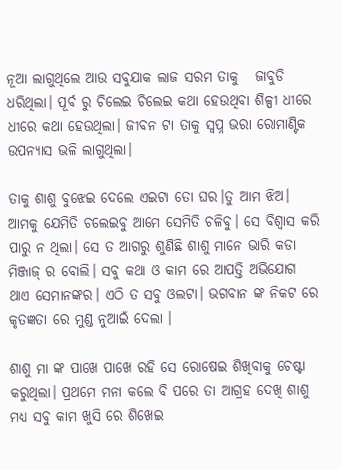ନୂଆ ଲାଗୁଥିଲେ ଆଉ ସବୁଯାକ ଲାଜ ସରମ ତାକୁ   ଜାବୁଡି ଧରିଥିଲା। ପୂର୍ବ ରୁ ଚିଲେଇ ଚିଲେଇ କଥା ହେଉଥିବା ଶିଳ୍ପୀ ଧୀରେ ଧୀରେ କଥା ହେଉଥିଲା। ଜୀବନ ଟା ତାକୁ ସ୍ଵପ୍ନ ଭରା ରୋମାଣ୍ଟିକ ଉପନ୍ୟାସ ଭଳି ଲାଗୁଥିଲା।

ତାକୁ ଶାଶୁ ବୁଝେଇ ଦେଲେ ଏଇଟା ତୋ ଘର।ତୁ ଆମ ଝିଅ। ଆମକୁ ଯେମିତି ଚଲେଇବୁ ଆମେ ସେମିତି ଚଳିବୁ। ସେ ବିଶ୍ୱାସ କରି ପାରୁ ନ ଥିଲା। ସେ ତ ଆଗରୁ ଶୁଣିଛି ଶାଶୁ ମାନେ ଭାରି କଡା ମିଞ୍ଜାଜ୍ ର ବୋଲି। ସବୁ କଥା ଓ କାମ ରେ ଆପତ୍ତି ଅଭିଯୋଗ ଥାଏ ସେମାନଙ୍କର। ଏଠି ତ ସବୁ ଓଲଟା। ଭଗବାନ ଙ୍କ ନିକଟ ରେ କୃତଜ୍ଞତା ରେ ମୁଣ୍ଡ ନୁଆଇଁ ଦେଲା ।

ଶାଶୁ ମା ଙ୍କ ପାଖେ ପାଖେ ରହି ସେ ରୋଷେଇ ଶିଖିବାକୁ ଚେଷ୍ଟା କରୁଥିଲା। ପ୍ରଥମେ ମନା କଲେ ବି ପରେ ତା ଆଗ୍ରହ ଦେଖି ଶାଶୁ ମଧ୍ୟ ସବୁ କାମ ଖୁସି ରେ ଶିଖେଇ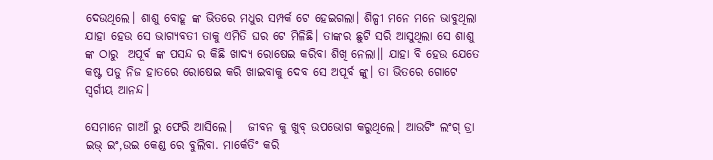ଦେଉଥିଲେ। ଶାଶୁ ବୋହୂ ଙ୍କ ଭିତରେ ମଧୁର ସମ୍ପର୍କ ଟେ ହେଇଗଲା। ଶିଳ୍ପୀ ମନେ ମନେ ଭାବୁଥିଲା ଯାହା ହେଉ ସେ ଭାଗ୍ୟବତୀ ତାକୁ ଏମିତି ଘର ଟେ ମିଳିଛି। ତାଙ୍କର ଛୁଟି ସରି ଆସୁଥିଲା ସେ ଶାଶୁ ଙ୍କ ଠାରୁ  ଅପୂର୍ବ ଙ୍କ ପସନ୍ଦ ର କିଛି ଖାଦ୍ୟ ରୋଷେଇ କରିବା ଶିଖି ନେଲା।। ଯାହା ବି ହେଉ ଯେତେ କଷ୍ଟ ପଡୁ ନିଜ ହାତରେ ରୋଷେଇ କରି ଖାଇବାକୁ ଦେବ ସେ ଅପୂର୍ବ ଙ୍କୁ। ତା ଭିତରେ ଗୋଟେ ସ୍ୱର୍ଗୀୟ ଆନନ୍ଦ।

ସେମାନେ ଗାଆଁ ରୁ ଫେରି ଆସିଲେ।   ଜୀବନ କୁ ଖୁବ୍ ଉପଭୋଗ କରୁଥିଲେ। ଆଉଟିଂ ଲଂଗ୍ ଡ୍ରା ଇଭ୍ ଇଂ,ଉଇ କେଣ୍ଡ ରେ ବୁଲିବା. ମାର୍କେତିଂ କରି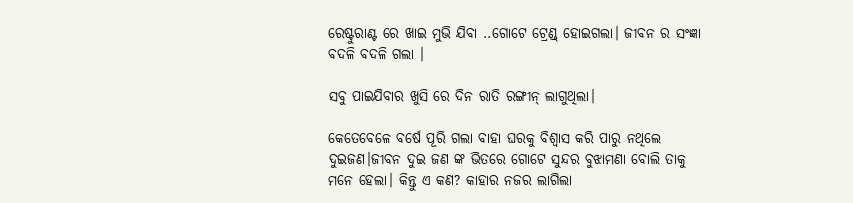ରେଷ୍ଟୁରାଣ୍ଟ ରେ ଖାଇ ମୁଭି ଯିବା ..ଗୋଟେ ଟ୍ରେଣ୍ଡ୍ ହୋଇଗଲା। ଜୀବନ ର ସଂଜ୍ଞା ବଦଳି ବଦଳି ଗଲା ।

ସବୁ ପାଇଯିବାର ଖୁସି ରେ ଦିନ ରାତି ରଙ୍ଗୀନ୍ ଲାଗୁଥିଲା।

କେତେବେଳେ ବର୍ଷେ ପୂରି ଗଲା ବାହା ଘରକୁ ବିଶ୍ୱାସ କରି ପାରୁ ନଥିଲେ ଦୁଇଜଣ।ଜୀବନ ଦୁଇ ଜଣ ଙ୍କ ଭିତରେ ଗୋଟେ ସୁନ୍ଦର ବୁଝାମଣା ବୋଲି ତାକୁ ମନେ ହେଲା। କିନ୍ତୁ ଏ କଣ? କାହାର ନଜର ଲାଗିଲା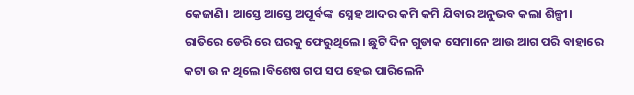କେଜାଣି। ଆସ୍ତେ ଆସ୍ତେ ଅପୂର୍ବଙ୍କ  ସ୍ନେହ ଆଦର କମି କମି ଯିବାର ଅନୁଭବ କଲା ଶିଳ୍ପୀ। ରାତିରେ ଡେରି ରେ ଘରକୁ ଫେରୁଥିଲେ। ଛୁଟି ଦିନ ଗୁଡାକ ସେମାନେ ଆଉ ଆଗ ପରି ବାହାରେ କଟା ଉ ନ ଥିଲେ।ବିଶେଷ ଗପ ସପ ହେଇ ପାରିଲେନି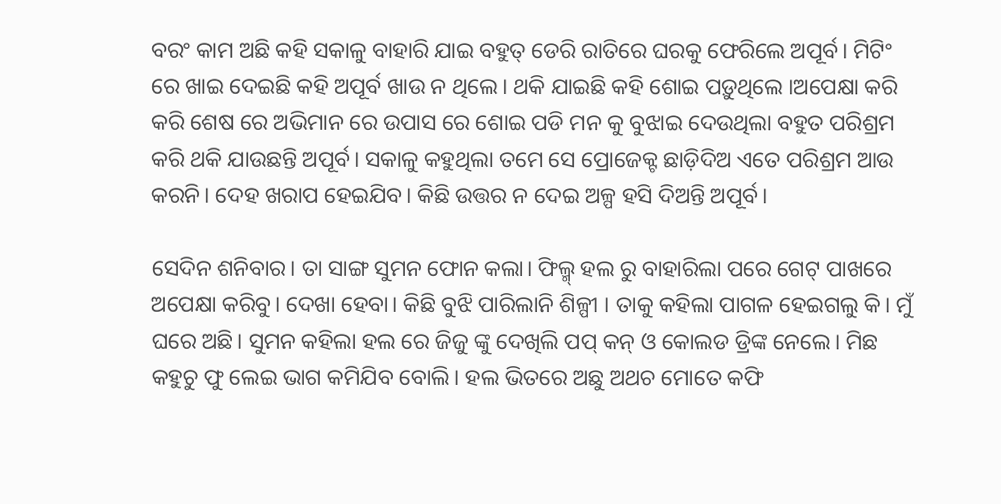ବରଂ କାମ ଅଛି କହି ସକାଳୁ ବାହାରି ଯାଇ ବହୁତ୍ ଡେରି ରାତିରେ ଘରକୁ ଫେରିଲେ ଅପୂର୍ବ। ମିଟିଂ ରେ ଖାଇ ଦେଇଛି କହି ଅପୂର୍ବ ଖାଉ ନ ଥିଲେ। ଥକି ଯାଇଛି କହି ଶୋଇ ପଡ଼ୁଥିଲେ ।ଅପେକ୍ଷା କରି କରି ଶେଷ ରେ ଅଭିମାନ ରେ ଉପାସ ରେ ଶୋଇ ପଡି ମନ କୁ ବୁଝାଇ ଦେଉଥିଲା ବହୁତ ପରିଶ୍ରମ କରି ଥକି ଯାଉଛନ୍ତି ଅପୂର୍ବ। ସକାଳୁ କହୁଥିଲା ତମେ ସେ ପ୍ରୋଜେକ୍ଟ ଛାଡ଼ିଦିଅ ଏତେ ପରିଶ୍ରମ ଆଉ କରନି। ଦେହ ଖରାପ ହେଇଯିବ। କିଛି ଉତ୍ତର ନ ଦେଇ ଅଳ୍ପ ହସି ଦିଅନ୍ତି ଅପୂର୍ବ।

ସେଦିନ ଶନିବାର। ତା ସାଙ୍ଗ ସୁମନ ଫୋନ କଲା। ଫିଲ୍ମ୍ ହଲ ରୁ ବାହାରିଲା ପରେ ଗେଟ୍ ପାଖରେ ଅପେକ୍ଷା କରିବୁ। ଦେଖା ହେବା। କିଛି ବୁଝି ପାରିଲାନି ଶିଳ୍ପୀ । ତାକୁ କହିଲା ପାଗଳ ହେଇଗଲୁ କି। ମୁଁ ଘରେ ଅଛି। ସୁମନ କହିଲା ହଲ ରେ ଜିଜୁ ଙ୍କୁ ଦେଖିଲି ପପ୍ କନ୍ ଓ କୋଲଡ ଡ୍ରିଙ୍କ ନେଲେ। ମିଛ କହୁଚୁ ଫୁ ଲେଇ ଭାଗ କମିଯିବ ବୋଲି। ହଲ ଭିତରେ ଅଛୁ ଅଥଚ ମୋତେ କଫି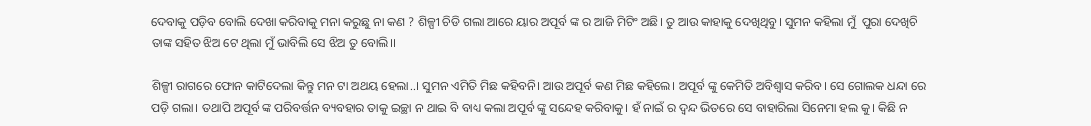ଦେବାକୁ ପଡ଼ିବ ବୋଲି ଦେଖା କରିବାକୁ ମନା କରୁଛୁ ନା କଣ ? ଶିଳ୍ପୀ ଚିଡି ଗଲା ଆରେ ୟାର ଅପୂର୍ବ ଙ୍କ ର ଆଜି ମିଟିଂ ଅଛି। ତୁ ଆଉ କାହାକୁ ଦେଖିଥିବୁ। ସୁମନ କହିଲା ମୁଁ  ପୁରା ଦେଖିଚି ତାଙ୍କ ସହିତ ଝିଅ ଟେ ଥିଲା ମୁଁ ଭାବିଲି ସେ ଝିଅ ତୁ ବୋଲି।।

ଶିଳ୍ପୀ ରାଗରେ ଫୋନ କାଟିଦେଲା କିନ୍ତୁ ମନ ଟା ଅଥୟ ହେଲା..। ସୁମନ ଏମିତି ମିଛ କହିବନି। ଆଉ ଅପୂର୍ବ କଣ ମିଛ କହିଲେ। ଅପୂର୍ବ ଙ୍କୁ କେମିତି ଅବିଶ୍ବାସ କରିବ। ସେ ଗୋଲକ ଧନ୍ଦା ରେ ପଡ଼ି ଗଲା। ତଥାପି ଅପୂର୍ବ ଙ୍କ ପରିବର୍ତ୍ତନ ବ୍ୟବହାର ତାକୁ ଇଚ୍ଛା ନ ଥାଇ ବି ବାଧ୍ୟ କଲା ଅପୂର୍ବ ଙ୍କୁ ସନ୍ଦେହ କରିବାକୁ। ହଁ ନାଇଁ ର ଦ୍ଵନ୍ଦ ଭିତରେ ସେ ବାହାରିଲା ସିନେମା ହଲ କୁ। କିଛି ନ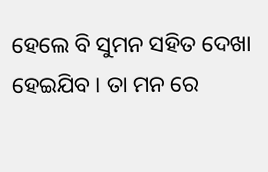ହେଲେ ବି ସୁମନ ସହିତ ଦେଖା ହେଇଯିବ । ତା ମନ ରେ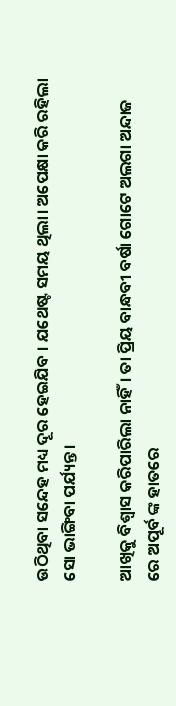ଉଠିଥିବା ସନ୍ଦେହ ମଧ୍ୟ ଦୂର ହେଇଯିବ । ଯଥେଷ୍ଟ ସମୟ ଥିଲା। ଅପେକ୍ଷା କରି ରହିଲା ସୋ ଭାଙ୍ଗିବା ପର୍ଯ୍ୟନ୍ତ।

ଆଖିକୁ ବିଶ୍ୱାସ କରିପାରିଲା ନାହିଁ। ତା ପ୍ରିୟ ବାନ୍ଧବୀ ବର୍ଷା ଗୋଟେ ଅଲଗା ଅନ୍ଦାଜ ରେ ଅପୂର୍ବ ଙ୍କ ହାତରେ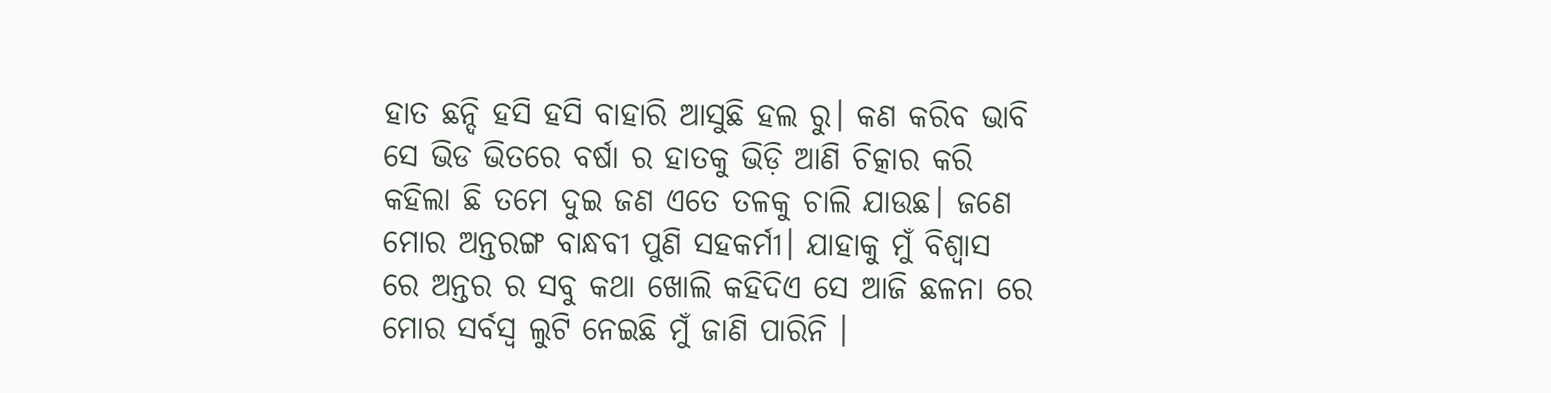ହାତ ଛନ୍ଦି ହସି ହସି ବାହାରି ଆସୁଛି ହଲ ରୁ। କଣ କରିବ ଭାବି ସେ ଭିଡ ଭିତରେ ବର୍ଷା ର ହାତକୁ ଭିଡ଼ି ଆଣି ଚିତ୍କାର କରି କହିଲା ଛି ତମେ ଦୁଇ ଜଣ ଏତେ ତଳକୁ ଚାଲି ଯାଉଛ। ଜଣେ ମୋର ଅନ୍ତରଙ୍ଗ ବାନ୍ଧବୀ ପୁଣି ସହକର୍ମୀ। ଯାହାକୁ ମୁଁ ବିଶ୍ୱାସ ରେ ଅନ୍ତର ର ସବୁ କଥା ଖୋଲି କହିଦିଏ ସେ ଆଜି ଛଳନା ରେ ମୋର ସର୍ବସ୍ବ ଲୁଟି ନେଇଛି ମୁଁ ଜାଣି ପାରିନି ।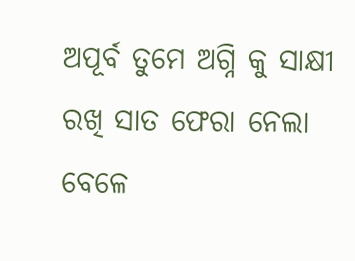ଅପୂର୍ବ ତୁମେ ଅଗ୍ନି କୁ ସାକ୍ଷୀ ରଖି ସାତ ଫେରା ନେଲା ବେଳେ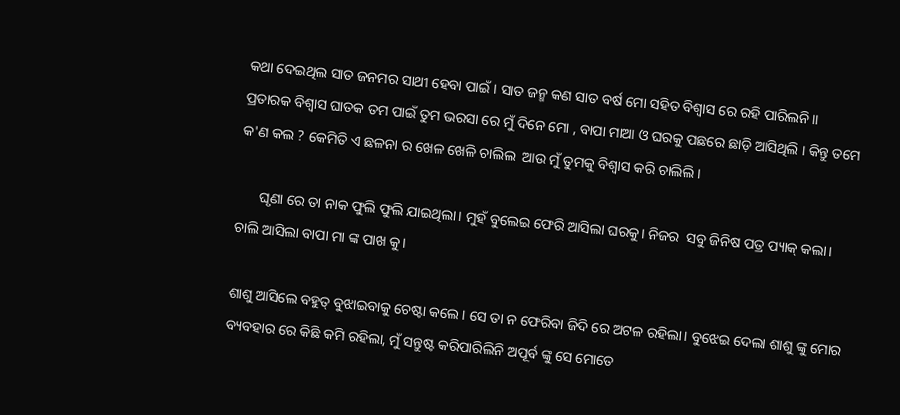କଥା ଦେଇଥିଲ ସାତ ଜନମର ସାଥୀ ହେବା ପାଇଁ। ସାତ ଜନ୍ମ କଣ ସାତ ବର୍ଷ ମୋ ସହିତ ବିଶ୍ୱାସ ରେ ରହି ପାରିଲନି।। ପ୍ରତାରକ ବିଶ୍ୱାସ ଘାତକ ତମ ପାଇଁ ତୁମ ଭରସା ରେ ମୁଁ ଦିନେ ମୋ , ବାପା ମାଆ ଓ ଘରକୁ ପଛରେ ଛାଡ଼ି ଆସିଥିଲି । କିନ୍ତୁ ତମେ କ'ଣ କଲ ? କେମିତି ଏ ଛଳନା ର ଖେଳ ଖେଳି ଚାଲିଲ  ଆଉ ମୁଁ ତୁମକୁ ବିଶ୍ୱାସ କରି ଚାଲିଲି।

      ଘୃଣା ରେ ତା ନାକ ଫୁଲି ଫୁଲି ଯାଇଥିଲା। ମୁହଁ ବୁଲେଇ ଫେରି ଆସିଲା ଘରକୁ। ନିଜର  ସବୁ ଜିନିଷ ପତ୍ର ପ୍ୟାକ୍ କଲା। ଚାଲି ଆସିଲା ବାପା ମା ଙ୍କ ପାଖ କୁ।

ଶାଶୁ ଆସିଲେ ବହୁତ୍ ବୁଝାଇବାକୁ ଚେଷ୍ଟା କଲେ। ସେ ତା ନ ଫେରିବା ଜିଦି ରେ ଅଟଳ ରହିଲା। ବୁଝେଇ ଦେଲା ଶାଶୁ ଙ୍କୁ ମୋର ବ୍ୟବହାର ରେ କିଛି କମି ରହିଲା, ମୁଁ ସନ୍ତୁଷ୍ଟ କରିପାରିଲିନି ଅପୂର୍ବ ଙ୍କୁ ସେ ମୋତେ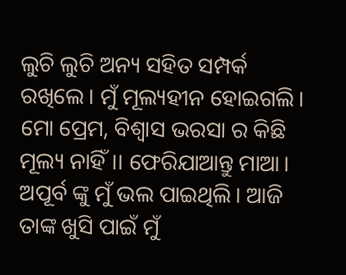ଲୁଚି ଲୁଚି ଅନ୍ୟ ସହିତ ସମ୍ପର୍କ ରଖିଲେ। ମୁଁ ମୂଲ୍ୟହୀନ ହୋଇଗଲି। ମୋ ପ୍ରେମ, ବିଶ୍ୱାସ ଭରସା ର କିଛି ମୂଲ୍ୟ ନାହିଁ।। ଫେରିଯାଆନ୍ତୁ ମାଆ। ଅପୂର୍ବ ଙ୍କୁ ମୁଁ ଭଲ ପାଇଥିଲି। ଆଜି ତାଙ୍କ ଖୁସି ପାଇଁ ମୁଁ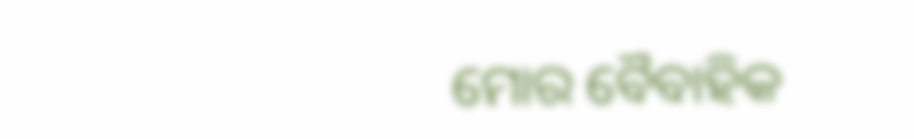ମୋର ବୈବାହିକ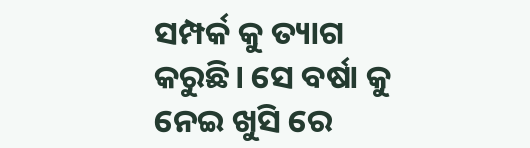ସମ୍ପର୍କ କୁ ତ୍ୟାଗ କରୁଛି। ସେ ବର୍ଷା କୁ ନେଇ ଖୁସି ରେ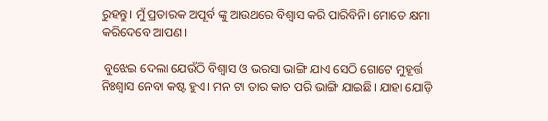ରୁହନ୍ତୁ। ମୁଁ ପ୍ରତାରକ ଅପୂର୍ବ ଙ୍କୁ ଆଉଥରେ ବିଶ୍ୱାସ କରି ପାରିବିନି। ମୋତେ କ୍ଷମା କରିଦେବେ ଆପଣ।

 ବୁଝେଇ ଦେଲା ଯେଉଁଠି ବିଶ୍ୱାସ ଓ ଭରସା ଭାଙ୍ଗି ଯାଏ ସେଠି ଗୋଟେ ମୁହୂର୍ତ୍ତ ନିଃଶ୍ୱାସ ନେବା କଷ୍ଟ ହୁଏ। ମନ ଟା ତାର କାଚ ପରି ଭାଙ୍ଗି ଯାଇଛି। ଯାହା ଯୋଡ଼ି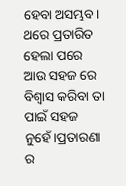ହେବା ଅସମ୍ଭବ। ଥରେ ପ୍ରତାରିତ ହେଲା ପରେ ଆଉ ସହଜ ରେ ବିଶ୍ୱାସ କରିବା ତା ପାଇଁ ସହଜ ନୁହେଁ।ପ୍ରତାରଣା ର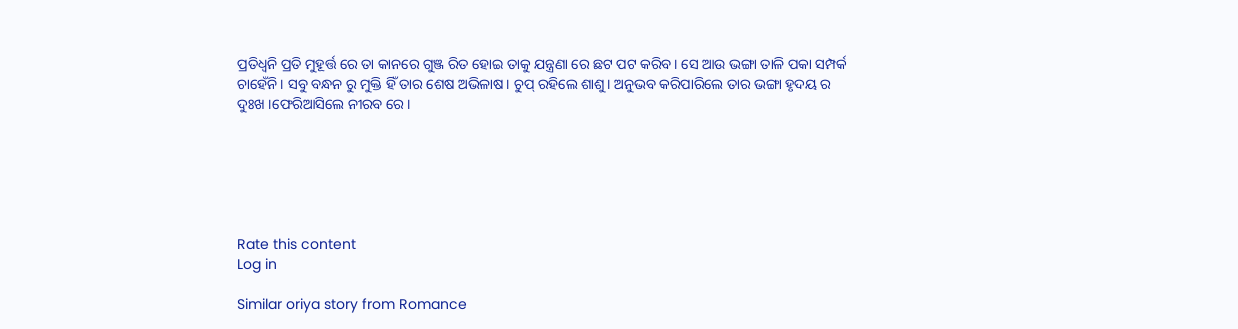ପ୍ରତିଧ୍ଵନି ପ୍ରତି ମୁହୂର୍ତ୍ତ ରେ ତା କାନରେ ଗୁଞ୍ଜ ରିତ ହୋଇ ତାକୁ ଯନ୍ତ୍ରଣା ରେ ଛଟ ପଟ କରିବ। ସେ ଆଉ ଭଙ୍ଗା ତାଳି ପକା ସମ୍ପର୍କ ଚାହେଁନି। ସବୁ ବନ୍ଧନ ରୁ ମୁକ୍ତି ହିଁ ତାର ଶେଷ ଅଭିଳାଷ। ଚୁପ୍ ରହିଲେ ଶାଶୁ। ଅନୁଭବ କରିପାରିଲେ ତାର ଭଙ୍ଗା ହୃଦୟ ର ଦୁଃଖ ।ଫେରିଆସିଲେ ନୀରବ ରେ।






Rate this content
Log in

Similar oriya story from Romance